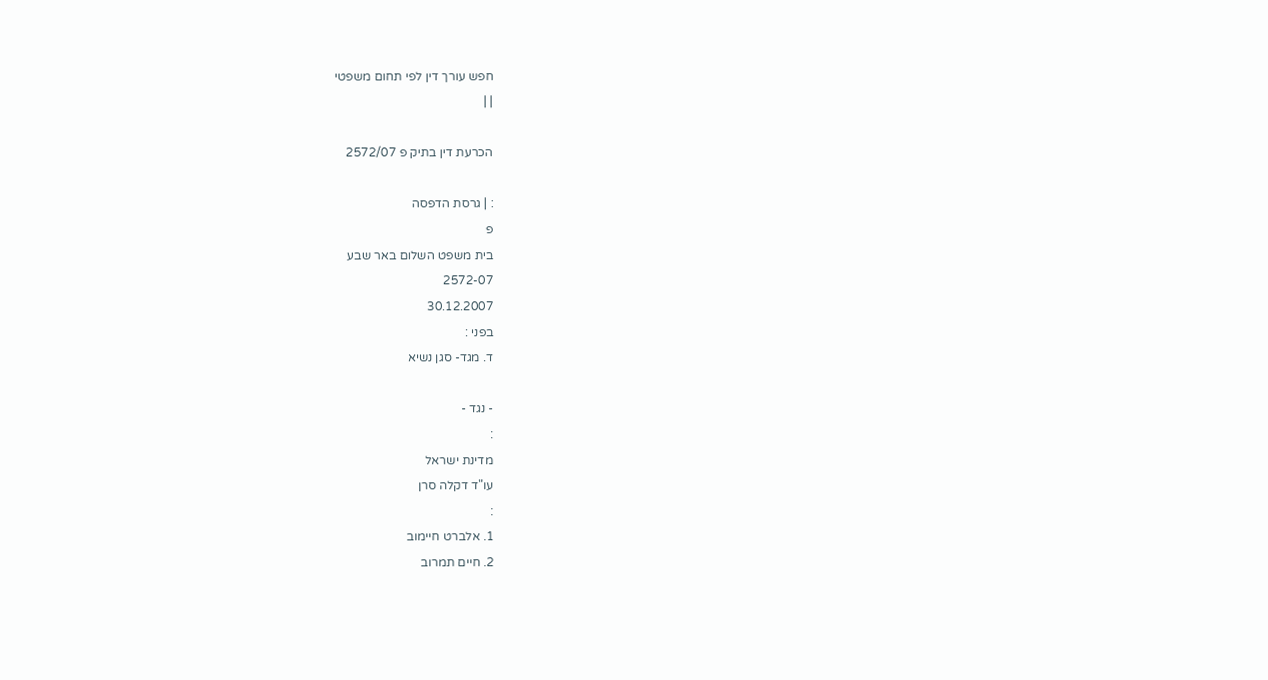חפש עורך דין לפי תחום משפטי
| |

הכרעת דין בתיק פ 2572/07

: | גרסת הדפסה
פ
בית משפט השלום באר שבע
2572-07
30.12.2007
בפני :
ד. מגד- סגן נשיא

- נגד -
:
מדינת ישראל
עו"ד דקלה סרן
:
1. אלברט חיימוב
2. חיים תמרוב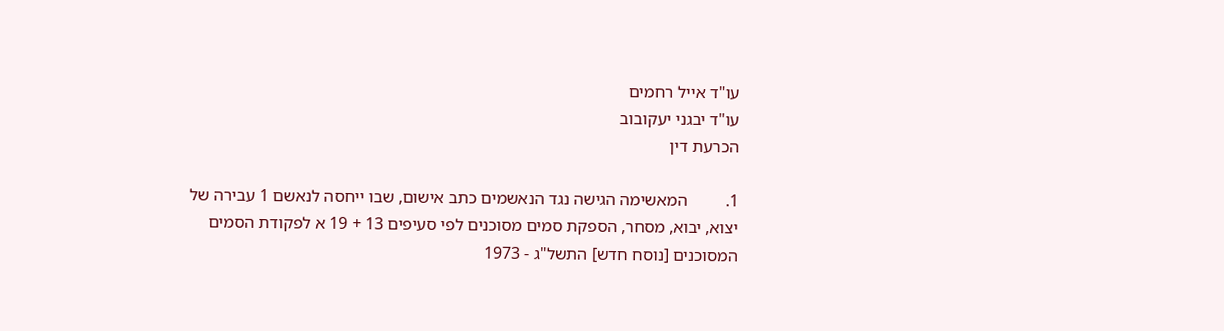עו"ד אייל רחמים
עו"ד יבגני יעקובוב
הכרעת דין

1.         המאשימה הגישה נגד הנאשמים כתב אישום, שבו ייחסה לנאשם 1 עבירה של יצוא, יבוא, מסחר, הספקת סמים מסוכנים לפי סעיפים 13 + 19 א לפקודת הסמים המסוכנים [נוסח חדש] התשל"ג - 1973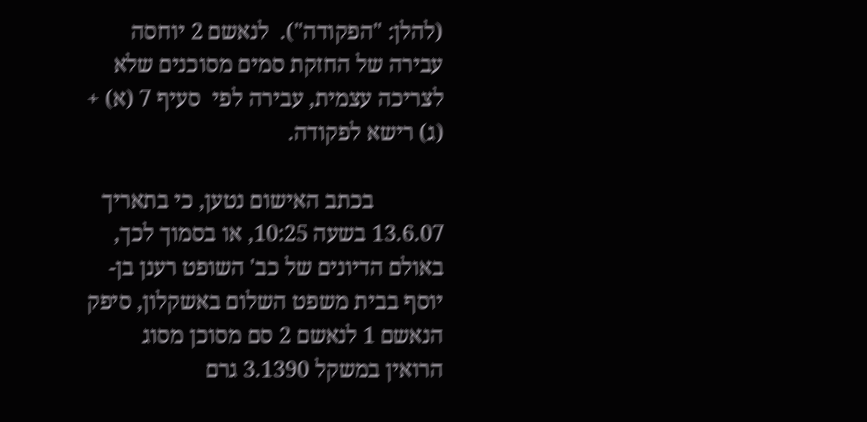(להלן: "הפקודה").  לנאשם 2 יוחסה עבירה של החזקת סמים מסוכנים שלא לצריכה עצמית, עבירה לפי  סעיף 7 (א) + (ג) רישא לפקודה.

            בכתב האישום נטען, כי בתאריך 13.6.07 בשעה 10:25, או בסמוך לכך, באולם הדיונים של כב' השופט רענן בן-יוסף בבית משפט השלום באשקלון, סיפק הנאשם 1 לנאשם 2 סם מסוכן מסוג הרואין במשקל 3.1390 גרם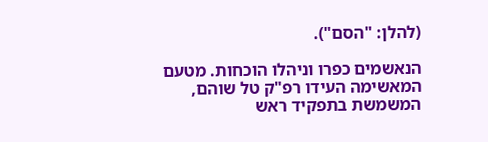(להלן: "הסם").

הנאשמים כפרו וניהלו הוכחות. מטעם המאשימה העידו רפ"ק טל שוהם, המשמשת בתפקיד ראש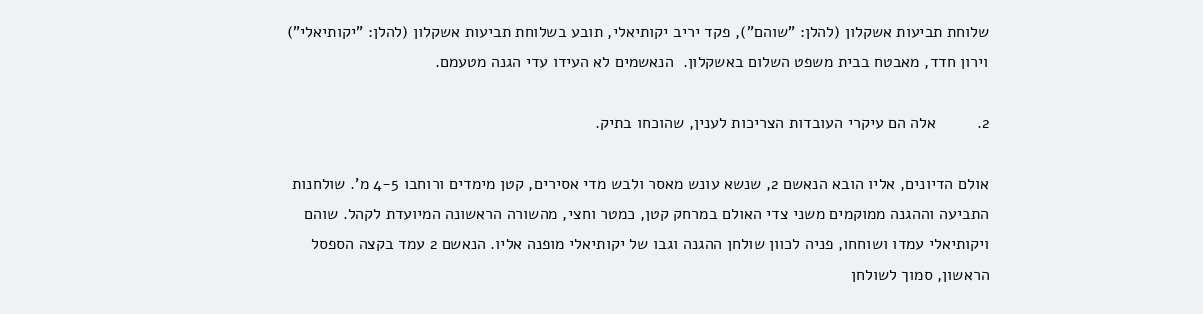שלוחת תביעות אשקלון (להלן: "שוהם"), פקד יריב יקותיאלי, תובע בשלוחת תביעות אשקלון (להלן: "יקותיאלי") וירון חדד, מאבטח בבית משפט השלום באשקלון.  הנאשמים לא העידו עדי הגנה מטעמם.

2.         אלה הם עיקרי העובדות הצריכות לענין, שהוכחו בתיק.

אולם הדיונים, אליו הובא הנאשם 2, שנשא עונש מאסר ולבש מדי אסירים, קטן מימדים ורוחבו 4-5 מ'. שולחנות התביעה וההגנה ממוקמים משני צדי האולם במרחק קטן, כמטר וחצי, מהשורה הראשונה המיועדת לקהל. שוהם ויקותיאלי עמדו ושוחחו, פניה לכוון שולחן ההגנה וגבו של יקותיאלי מופנה אליו. הנאשם 2 עמד בקצה הספסל הראשון, סמוך לשולחן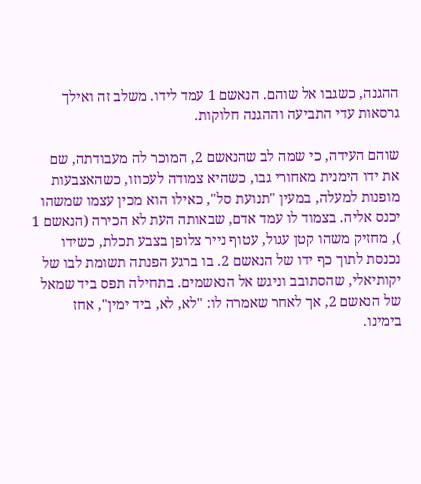ההגנה, כשגבו אל שוהם. הנאשם 1 עמד לידו. משלב זה ואילך גרסאות עדי התביעה וההגנה חלוקות.

שוהם העידה, כי שמה לב שהנאשם 2, המוכר לה מעבודתה, שם את ידו הימנית מאחורי גבו, כשהיא צמודה לעכוזו, כשהאצבעות מופנות למעלה, במעין "תנועת סל", כאילו הוא מכין עצמו שמשהו יכנס אליה. בצמוד לו עמד אדם, שבאותה העת לא הכירה (הנאשם 1 ), מחזיק משהו קטן עגול, עטוף נייר צלופן בצבע תכלת, כשידו נכנסת לתוך כף ידו של הנאשם 2. בו ברגע הפנתה תשומת לבו של יקותיאלי, שהסתובב וניגש אל הנאשמים. בתחילה תפס ביד שמאל של הנאשם 2, אך לאחר שאמרה לו: "לא, לא, ביד ימין", אחז בימינו.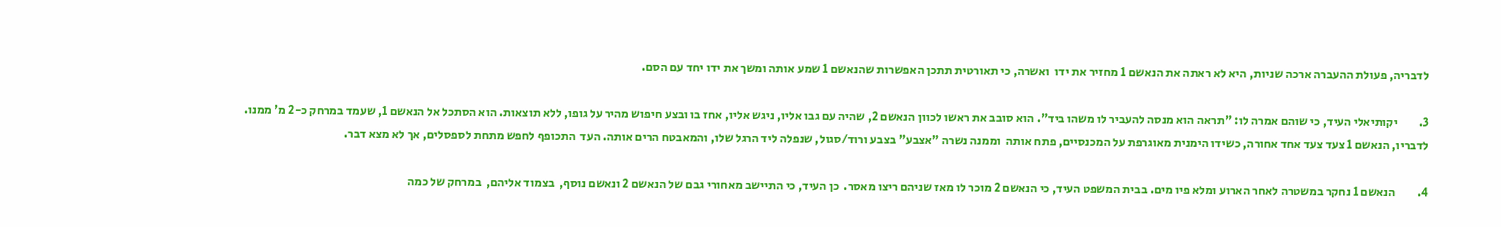לדבריה, פעולת ההעברה ארכה שניות, היא לא ראתה את הנאשם 1 מחזיר את ידו  ואשרה, כי תאורטית תתכן האפשרות שהנאשם 1 שמע אותה ומשך את ידו יחד עם הסם.

3.         יקותיאלי העיד, כי שוהם אמרה לו: "תראה הוא מנסה להעביר לו משהו ביד". הוא סובב את ראשו לכוון הנאשם 2, שהיה עם גבו אליו, ניגש אליו, אחז בו ובצע חיפוש מהיר על גופו, ללא תוצאות. הוא הסתכל אל הנאשם 1, שעמד במרחק כ-2 מ' ממנו. לדבריו, הנאשם 1 צעד צעד אחד אחורה, כשידו הימנית מאוגרפת על המכנסיים, פתח אותה  וממנה נשרה "אצבע" בצבע ורוד/סגול, שנפלה ליד הרגל שלו, והמאבטח הרים אותה. העד  התכופף לחפש מתחת לספסלים, אך לא מצא דבר.

4.         הנאשם 1 נחקר במשטרה לאחר הארוע ומלא פיו מים. בבית המשפט העיד, כי הנאשם 2 מוכר לו מאז שניהם ריצו מאסר.  כן העיד, כי התיישב מאחורי גבם של הנאשם 2 ונאשם נוסף,  בצמוד אליהם,  במרחק של כמה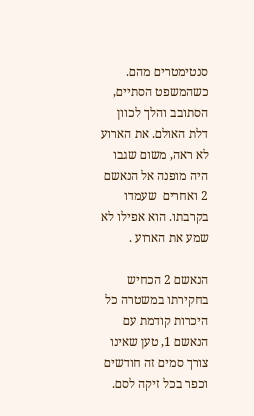סנטימטרים מהם.  כשהמשפט הסתיים, הסתובב והלך לכוון דלת האולם. את הארוע לא ראה, משום שגבו היה מופנה אל הנאשם 2 ואחרים  שעמדו בקרבתו. הוא אפילו לא שמע את הארוע .

הנאשם 2 הכחיש בחקירתו במשטרה כל היכרות קודמת עם הנאשם 1, טען שאינו צורך סמים זה חודשים וכפר בכל זיקה לסם.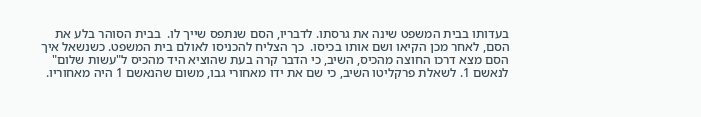בעדותו בבית המשפט שינה את גרסתו. לדבריו, הסם שנתפס שייך לו.  בבית הסוהר בלע את הסם, לאחר מכן הקיאו ושם אותו בכיסו.  כך הצליח להכניסו לאולם בית המשפט. כשנשאל איך הסם מצא דרכו החוצה מהכיס, השיב, כי הדבר קרה בעת שהוציא היד מהכיס ל"עשות שלום" לנאשם 1. לשאלת פרקליטו השיב, כי שם את ידו מאחורי גבו, משום שהנאשם 1 היה מאחוריו.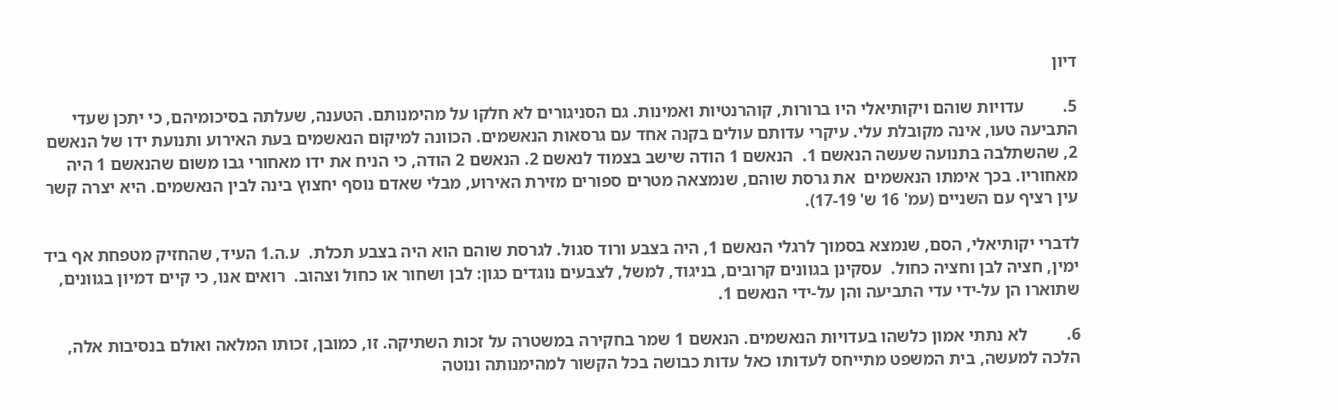דיון

5.         עדויות שוהם ויקותיאלי היו ברורות, קוהרנטיות ואמינות. גם הסניגורים לא חלקו על מהימנותם. הטענה, שעלתה בסיכומיהם, כי יתכן שעדי התביעה טעו, אינה מקובלת עלי. עיקרי עדותם עולים בקנה אחד עם גרסאות הנאשמים. הכוונה למיקום הנאשמים בעת האירוע ותנועת ידו של הנאשם 2, שהשתלבה בתנועה שעשה הנאשם 1.  הנאשם 1 הודה שישב בצמוד לנאשם 2. הנאשם 2 הודה, כי הניח את ידו מאחורי גבו משום שהנאשם 1 היה מאחוריו. בכך אימתו הנאשמים  את גרסת שוהם, שנמצאה מטרים ספורים מזירת האירוע, מבלי שאדם נוסף יחצוץ בינה לבין הנאשמים. היא יצרה קשר עין רציף עם השניים (עמ' 16 ש' 17-19).

לדברי יקותיאלי, הסם, שנמצא בסמוך לרגלי הנאשם 1, היה בצבע ורוד סגול. לגרסת שוהם הוא היה בצבע תכלת.  ע.ה.1 העיד, שהחזיק מטפחת אף ביד ימין, חציה לבן וחציה כחול.  עסקינן בגוונים קרובים, בניגוד, למשל, לצבעים נוגדים כגון: לבן ושחור או כחול וצהוב.  רואים אנו, כי קיים דמיון בגוונים, שתוארו הן על-ידי עדי התביעה והן על-ידי הנאשם 1.

6.         לא נתתי אמון כלשהו בעדויות הנאשמים. הנאשם 1 שמר בחקירה במשטרה על זכות השתיקה. זו, כמובן, זכותו המלאה ואולם בנסיבות אלה, הלכה למעשה, בית המשפט מתייחס לעדותו כאל עדות כבושה בכל הקשור למהימנותה ונוטה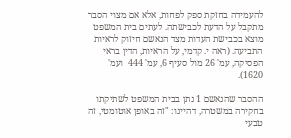להעמידה בחזקת ספק לפחות, אלא אם מצוי הסבר מתקבל על הדעת לכבישתה. לעתים בית המשפט מוצא בכבישת העדות מצד הנאשם חיזוק לראיות התביעה. (ראה י. קדמי, על הראיות, הדין בראי הפסיקה, עמ' 26 מול סעיף 6, עמ' 444  ועמ' 1620).

ההסבר שהנאשם 1 נתן בבית המשפט לשתיקתו בחקירה במשטרה, דהיינו: "זה באופן אוטומטי, זה טבעי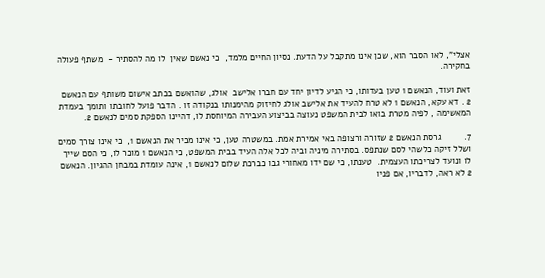אצלי", לאו הסבר הוא, שכן אינו מתקבל על הדעת. נסיון החיים מלמד,  כי נאשם שאין  לו מה להסתיר -  משתף פעולה בחקירה.

זאת ועוד, הנאשם 1 טען בעדותו, כי הגיע לדיון יחד עם חברו אלישב  אולג, שהואשם בכתב אישום משותף עם הנאשם 2 . דא עקא, הנאשם 1 לא טרח להעיד את אלישב אולג לחיזוק מהימנותו בנקודה זו . הדבר פועל לחובתו ותומך בעמדת המאשימה , לפיה מטרת בואו לבית המשפט נעוצה בביצוע העבירה המיוחסת לו, דהיינו הספקת סמים לנאשם 2.

7.         גרסת הנאשם 2 שזורה ורצופה באי אמירת אמת. במשטרה טען, כי אינו מכיר את הנאשם 1,  כי אינו צורך סמים  ושלל זיקה כלשהי לסם שנתפס. בסתירה מיניה וביה לכל אלה העיד בבית המשפט, כי הנאשם 1 מוכר לו, כי הסם שייך לו ונועד לצריכתו העצמית.  טענתו, כי שם ידו מאחורי גבו כברכת שלום לנאשם 1, אינה עומדת במבחן ההגיון. הנאשם 2 לא ראה, לדבריו, אם פניו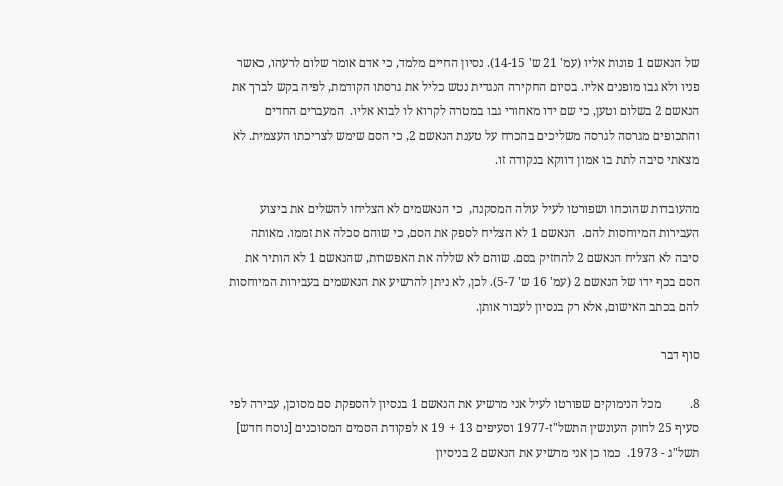של הנאשם 1 פונות אליו (עמ' 21 ש' 14-15). נסיון החיים מלמד, כי אדם אומר שלום לרעהו, כאשר פניו ולא גבו מופנים אליו. בסיום החקירה הנגדית נטש כליל את גרסתו הקודמת, לפיה בקש לברך את הנאשם 2 בשלום וטען, כי שם ידו מאחורי גבו במטרה לקרוא לו לבוא אליו.  המעברים החדים והתכופים מגרסה לגרסה משליכים בהכרח על טענת הנאשם 2, כי הסם שימש לצריכתו העצמית. לא מצאתי סיבה לתת בו אמון דווקא בנקודה זו.

מהעובדות שהוכחו ושפורטו לעיל עולה המסקנה,  כי הנאשמים לא הצליחו להשלים את ביצוע העבירות המיוחסות להם.  הנאשם 1 לא הצליח לספק את הסם, כי שוהם סכלה את זממו. מאותה סיבה לא הצליח הנאשם 2 להחזיק בסם. שוהם לא שללה את האפשרות, שהנאשם 1 לא הותיר את הסם בכף ידו של הנאשם 2 (עמ' 16 ש' 5-7). לכן, לא ניתן להרשיע את הנאשמים בעבירות המיוחסות להם בכתב האישום, אלא רק בנסיון לעבור אותן.

סוף דבר

8.         מכל הנימוקים שפורטו לעיל אני מרשיע את הנאשם 1 בנסיון להספקת סם מסוכן, עבירה לפי סעיף 25 לחוק העונשין התשל"ז-1977 וסעיפים 13 + 19 א לפקודת הסמים המסוכנים [נוסח חדש] תשל"ג - 1973.  כמו כן אני מרשיע את הנאשם 2 בניסיון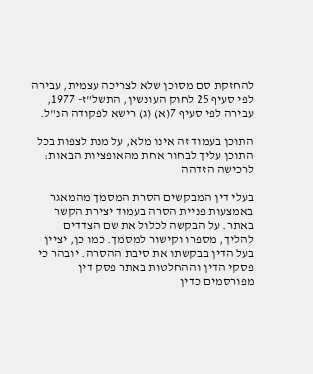להחזקת סם מסוכן שלא לצריכה עצמית, עבירה לפי סעיף 25 לחוק העונשין, התשל"ז- 1977, עבירה לפי סעיף 7(א) (ג) רישא לפקודה הנ"ל.

התוכן בעמוד זה אינו מלא, על מנת לצפות בכל התוכן עליך לבחור אחת מהאופציות הבאות:
לרכישה הזדהה

בעלי דין המבקשים הסרת המסמך מהמאגר באמצעות פניית הסרה בעמוד יצירת הקשר באתר. על הבקשה לכלול את שם הצדדים להליך, מספרו וקישור למסמך. כמו כן, יציין בעל הדין בבקשתו את סיבת ההסרה. יובהר כי פסקי הדין וההחלטות באתר פסק דין מפורסמים כדין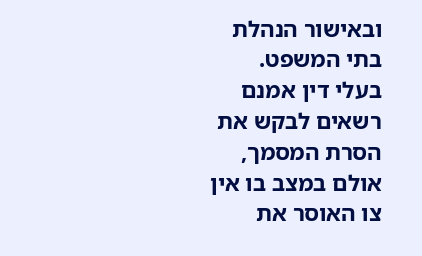ובאישור הנהלת בתי המשפט. בעלי דין אמנם רשאים לבקש את הסרת המסמך, אולם במצב בו אין צו האוסר את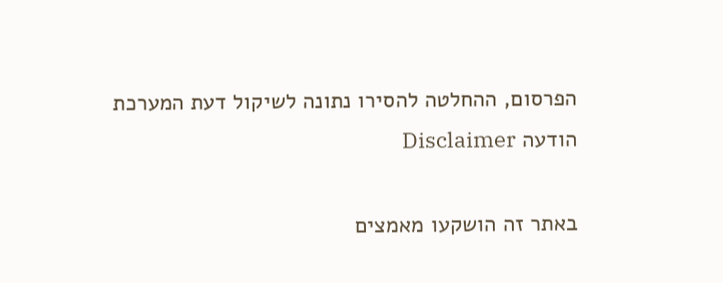הפרסום, ההחלטה להסירו נתונה לשיקול דעת המערכת
הודעה Disclaimer

באתר זה הושקעו מאמצים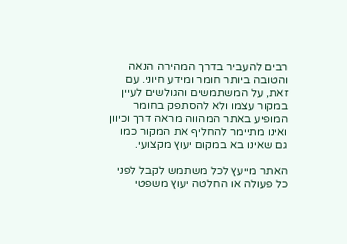רבים להעביר בדרך המהירה הנאה והטובה ביותר חומר ומידע חיוני. עם זאת, על המשתמשים והגולשים לעיין במקור עצמו ולא להסתפק בחומר המופיע באתר המהווה מראה דרך וכיוון ואינו מתיימר להחליף את המקור כמו גם שאינו בא במקום יעוץ מקצועי.

האתר מייעץ לכל משתמש לקבל לפני כל פעולה או החלטה יעוץ משפטי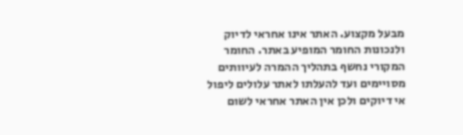מבעל מקצוע. האתר אינו אחראי לדיוק ולנכונות החומר המופיע באתר. החומר המקורי נחשף בתהליך ההמרה לעיוותים מסויימים ועד להעלתו לאתר עלולים ליפול אי דיוקים ולכן אין האתר אחראי לשום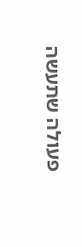פעולה שתעשה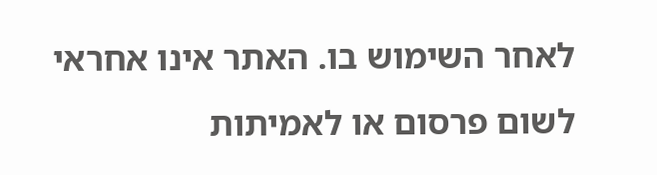לאחר השימוש בו. האתר אינו אחראי לשום פרסום או לאמיתות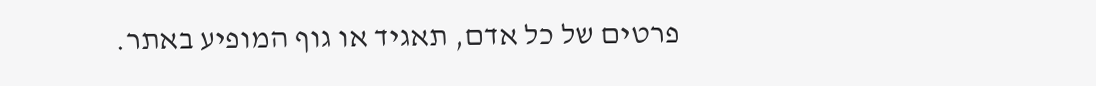פרטים של כל אדם, תאגיד או גוף המופיע באתר.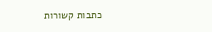כתבות קשורות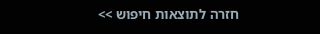חזרה לתוצאות חיפוש >>